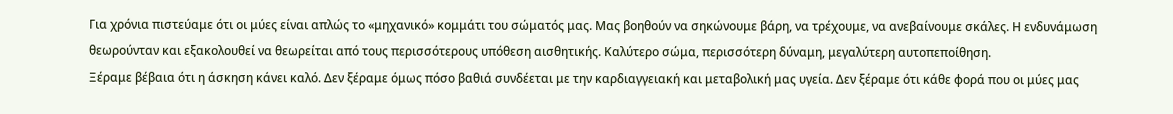Για χρόνια πιστεύαμε ότι οι μύες είναι απλώς το «μηχανικό» κομμάτι του σώματός μας. Μας βοηθούν να σηκώνουμε βάρη, να τρέχουμε, να ανεβαίνουμε σκάλες. Η ενδυνάμωση θεωρούνταν και εξακολουθεί να θεωρείται από τους περισσότερους υπόθεση αισθητικής. Καλύτερο σώμα, περισσότερη δύναμη, μεγαλύτερη αυτοπεποίθηση.
Ξέραμε βέβαια ότι η άσκηση κάνει καλό. Δεν ξέραμε όμως πόσο βαθιά συνδέεται με την καρδιαγγειακή και μεταβολική μας υγεία. Δεν ξέραμε ότι κάθε φορά που οι μύες μας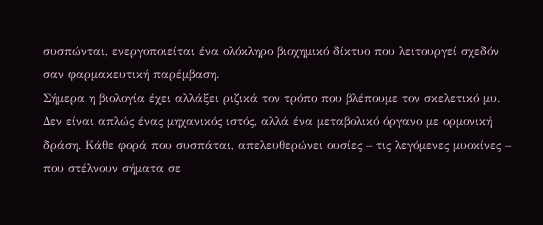συσπώνται, ενεργοποιείται ένα ολόκληρο βιοχημικό δίκτυο που λειτουργεί σχεδόν σαν φαρμακευτική παρέμβαση.
Σήμερα η βιολογία έχει αλλάξει ριζικά τον τρόπο που βλέπουμε τον σκελετικό μυ. Δεν είναι απλώς ένας μηχανικός ιστός, αλλά ένα μεταβολικό όργανο με ορμονική δράση. Κάθε φορά που συσπάται, απελευθερώνει ουσίες – τις λεγόμενες μυοκίνες – που στέλνουν σήματα σε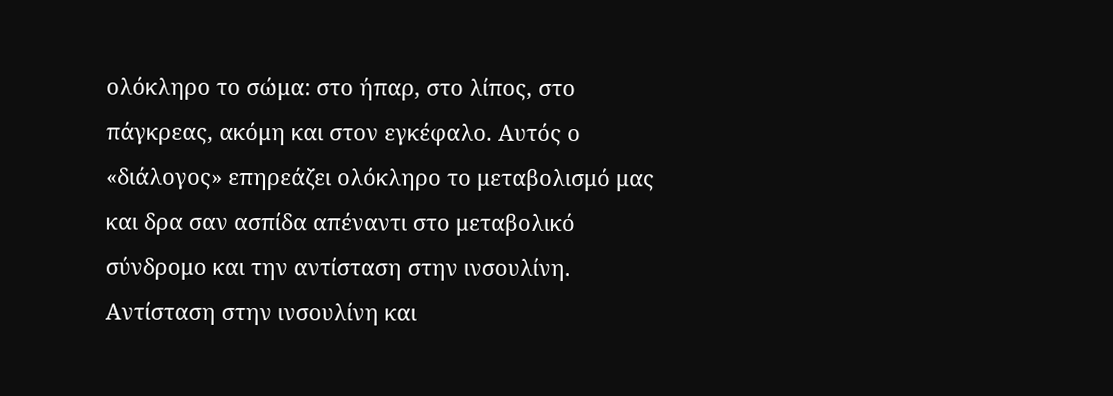ολόκληρο το σώμα: στο ήπαρ, στο λίπος, στο πάγκρεας, ακόμη και στον εγκέφαλο. Αυτός ο «διάλογος» επηρεάζει ολόκληρο το μεταβολισμό μας και δρα σαν ασπίδα απέναντι στο μεταβολικό σύνδρομο και την αντίσταση στην ινσουλίνη.
Αντίσταση στην ινσουλίνη και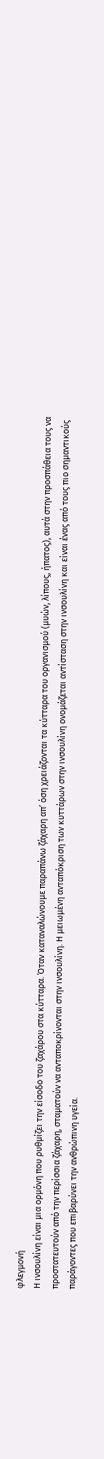φλεγμονή
Η ινσουλίνη είναι μια ορμόνη που ρυθμίζει την είσοδο του ζαχάρου στα κύτταρα. Όταν καταναλώνουμε παραπάνω ζάχαρη απ’ όση χρειάζονται τα κύτταρα του οργανισμού (μυών, λίπους, ήπατος), αυτά στην προσπάθεια τους να προστατευτούν από την περίσσια ζάχαρη, σταματούν να ανταποκρίνονται στην ινσουλίνη. Η μειωμένη ανταπόκριση των κυττάρων στην ινσουλίνη ονομάζεται αντίσταση στην ινσουλίνη και είναι ένας από τους πιο σημαντικούς παράγοντες που επιβαρύνει την ανθρώπινη υγεία.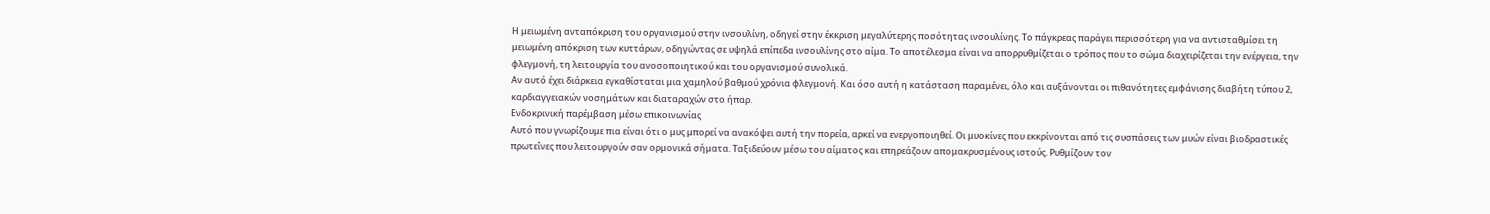Η μειωμένη ανταπόκριση του οργανισμού στην ινσουλίνη, οδηγεί στην έκκριση μεγαλύτερης ποσότητας ινσουλίνης. Το πάγκρεας παράγει περισσότερη για να αντισταθμίσει τη μειωμένη απόκριση των κυττάρων, οδηγώντας σε υψηλά επίπεδα ινσουλίνης στο αίμα. Το αποτέλεσμα είναι να απορρυθμίζεται ο τρόπος που το σώμα διαχειρίζεται την ενέργεια, την φλεγμονή, τη λειτουργία του ανοσοποιητικού και του οργανισμού συνολικά.
Αν αυτό έχει διάρκεια εγκαθίσταται μια χαμηλού βαθμού χρόνια φλεγμονή. Και όσο αυτή η κατάσταση παραμένει, όλο και αυξάνονται οι πιθανότητες εμφάνισης διαβήτη τύπου 2, καρδιαγγειακών νοσημάτων και διαταραχών στο ήπαρ.
Ενδοκρινική παρέμβαση μέσω επικοινωνίας
Αυτό που γνωρίζουμε πια είναι ότι ο μυς μπορεί να ανακόψει αυτή την πορεία, αρκεί να ενεργοποιηθεί. Οι μυοκίνες που εκκρίνονται από τις συσπάσεις των μυών είναι βιοδραστικές πρωτεΐνες που λειτουργούν σαν ορμονικά σήματα. Ταξιδεύουν μέσω του αίματος και επηρεάζουν απομακρυσμένους ιστούς. Ρυθμίζουν τον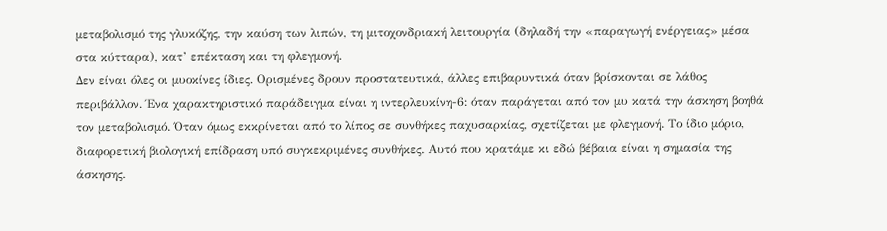μεταβολισμό της γλυκόζης, την καύση των λιπών, τη μιτοχονδριακή λειτουργία (δηλαδή την «παραγωγή ενέργειας» μέσα στα κύτταρα), κατ’ επέκταση και τη φλεγμονή.
Δεν είναι όλες οι μυοκίνες ίδιες. Ορισμένες δρουν προστατευτικά, άλλες επιβαρυντικά όταν βρίσκονται σε λάθος περιβάλλον. Ένα χαρακτηριστικό παράδειγμα είναι η ιντερλευκίνη-6: όταν παράγεται από τον μυ κατά την άσκηση βοηθά τον μεταβολισμό. Όταν όμως εκκρίνεται από το λίπος σε συνθήκες παχυσαρκίας, σχετίζεται με φλεγμονή. Το ίδιο μόριο, διαφορετική βιολογική επίδραση υπό συγκεκριμένες συνθήκες. Αυτό που κρατάμε κι εδώ βέβαια είναι η σημασία της άσκησης.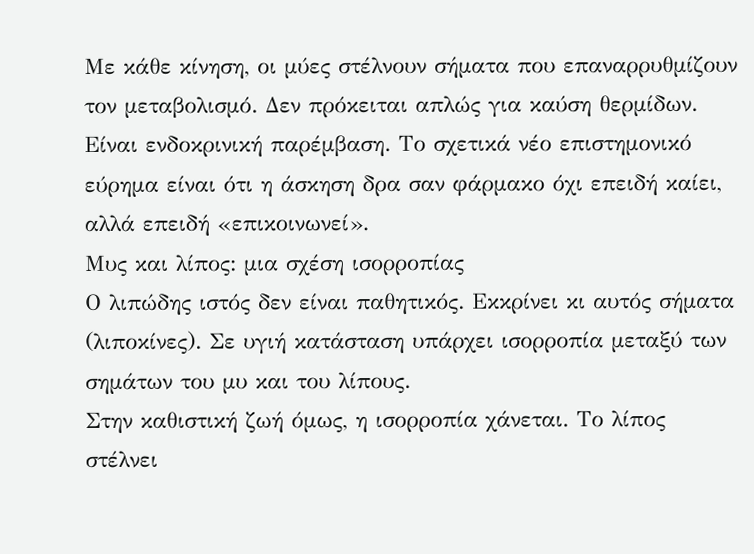Με κάθε κίνηση, οι μύες στέλνουν σήματα που επαναρρυθμίζουν τον μεταβολισμό. Δεν πρόκειται απλώς για καύση θερμίδων. Είναι ενδοκρινική παρέμβαση. Το σχετικά νέο επιστημονικό εύρημα είναι ότι η άσκηση δρα σαν φάρμακο όχι επειδή καίει, αλλά επειδή «επικοινωνεί».
Μυς και λίπος: μια σχέση ισορροπίας
Ο λιπώδης ιστός δεν είναι παθητικός. Εκκρίνει κι αυτός σήματα (λιποκίνες). Σε υγιή κατάσταση υπάρχει ισορροπία μεταξύ των σημάτων του μυ και του λίπους.
Στην καθιστική ζωή όμως, η ισορροπία χάνεται. Το λίπος στέλνει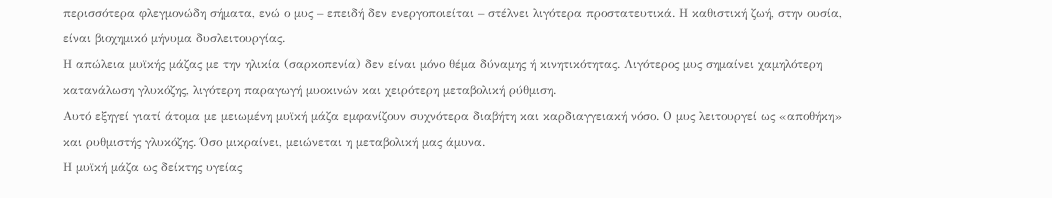περισσότερα φλεγμονώδη σήματα, ενώ ο μυς – επειδή δεν ενεργοποιείται – στέλνει λιγότερα προστατευτικά. Η καθιστική ζωή, στην ουσία, είναι βιοχημικό μήνυμα δυσλειτουργίας.
Η απώλεια μυϊκής μάζας με την ηλικία (σαρκοπενία) δεν είναι μόνο θέμα δύναμης ή κινητικότητας. Λιγότερος μυς σημαίνει χαμηλότερη κατανάλωση γλυκόζης, λιγότερη παραγωγή μυοκινών και χειρότερη μεταβολική ρύθμιση.
Αυτό εξηγεί γιατί άτομα με μειωμένη μυϊκή μάζα εμφανίζουν συχνότερα διαβήτη και καρδιαγγειακή νόσο. Ο μυς λειτουργεί ως «αποθήκη» και ρυθμιστής γλυκόζης. Όσο μικραίνει, μειώνεται η μεταβολική μας άμυνα.
Η μυϊκή μάζα ως δείκτης υγείας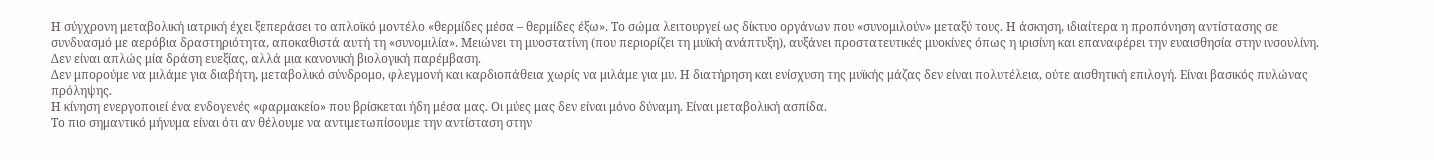Η σύγχρονη μεταβολική ιατρική έχει ξεπεράσει το απλοϊκό μοντέλο «θερμίδες μέσα – θερμίδες έξω». Το σώμα λειτουργεί ως δίκτυο οργάνων που «συνομιλούν» μεταξύ τους. Η άσκηση, ιδιαίτερα η προπόνηση αντίστασης σε συνδυασμό με αερόβια δραστηριότητα, αποκαθιστά αυτή τη «συνομιλία». Μειώνει τη μυοστατίνη (που περιορίζει τη μυϊκή ανάπτυξη), αυξάνει προστατευτικές μυοκίνες όπως η ιρισίνη και επαναφέρει την ευαισθησία στην ινσουλίνη. Δεν είναι απλώς μία δράση ευεξίας, αλλά μια κανονική βιολογική παρέμβαση.
Δεν μπορούμε να μιλάμε για διαβήτη, μεταβολικό σύνδρομο, φλεγμονή και καρδιοπάθεια χωρίς να μιλάμε για μυ. Η διατήρηση και ενίσχυση της μυϊκής μάζας δεν είναι πολυτέλεια, ούτε αισθητική επιλογή. Είναι βασικός πυλώνας πρόληψης.
Η κίνηση ενεργοποιεί ένα ενδογενές «φαρμακείο» που βρίσκεται ήδη μέσα μας. Οι μύες μας δεν είναι μόνο δύναμη. Είναι μεταβολική ασπίδα.
Το πιο σημαντικό μήνυμα είναι ότι αν θέλουμε να αντιμετωπίσουμε την αντίσταση στην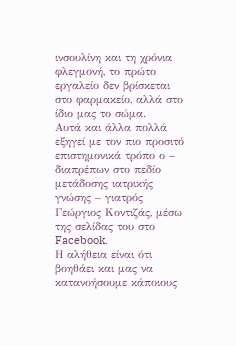ινσουλίνη και τη χρόνια φλεγμονή, το πρώτο εργαλείο δεν βρίσκεται στο φαρμακείο, αλλά στο ίδιο μας το σώμα.
Αυτά και άλλα πολλά εξηγεί με τον πιο προσιτό επιστημονικά τρόπο ο – διαπρέπων στο πεδίο μετάδοσης ιατρικής γνώσης – γιατρός Γεώργιος Κοντιζάς, μέσω της σελίδας του στο Facebook.
Η αλήθεια είναι ότι βοηθάει και μας να κατανοήσουμε κάποιους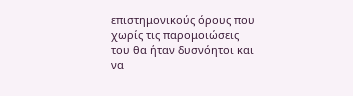επιστημονικούς όρους που χωρίς τις παρομοιώσεις του θα ήταν δυσνόητοι και να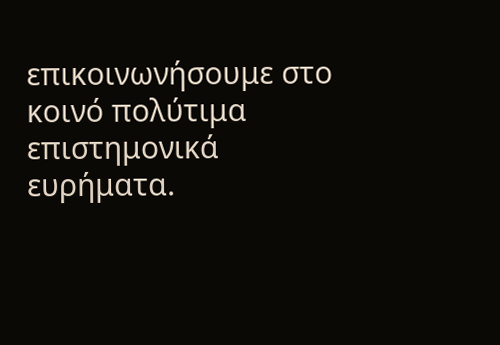επικοινωνήσουμε στο κοινό πολύτιμα επιστημονικά ευρήματα.